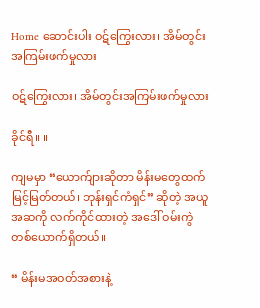Home ဆောင်းပါး ဝဋ်ကြွေးလား၊ အိမ်တွင်းအကြမ်းဖက်မှုလား

ဝဋ်ကြွေးလား၊ အိမ်တွင်းအကြမ်းဖက်မှုလား

ခိုင်ရီ။ ။

ကျမမှာ “ယောက်ျားဆိုတာ မိန်းမတွေထက် မြင့်မြတ်တယ်၊ ဘုန်းရှင်ကံရှင်” ဆိုတဲ့ အယူအဆကို လက်ကိုင်ထားတဲ့ အဒေါ် ဝမ်းကွဲတစ်ယောက်ရှိတယ်။

“ မိန်းမအဝတ်အစားနဲ့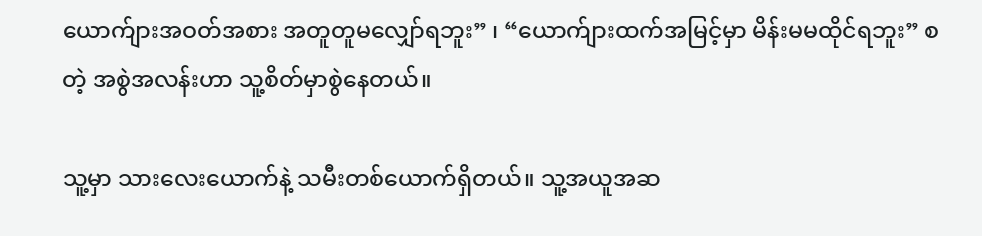ယောက်ျားအဝတ်အစား အတူတူမလျှော်ရဘူး” ၊ “ယောက်ျားထက်အမြင့်မှာ မိန်းမမထိုင်ရဘူး” စတဲ့ အစွဲအလန်းဟာ သူ့စိတ်မှာစွဲနေတယ်။

သူ့မှာ သားလေးယောက်နဲ့ သမီးတစ်ယောက်ရှိတယ်။ သူ့အယူအဆ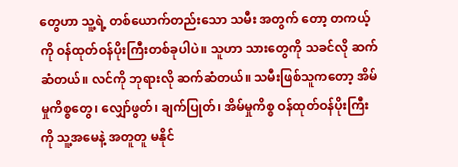တွေဟာ သူ့ရဲ့ တစ်ယောက်တည်းသော သမီး အတွက် တော့ တကယ့်ကို ဝန်ထုတ်ဝန်ပိုးကြီးတစ်ခုပါပဲ။ သူဟာ သားတွေကို သခင်လို ဆက်ဆံတယ်။ လင်ကို ဘုရားလို ဆက်ဆံတယ်။ သမီးဖြစ်သူကတော့ အိမ်မှုကိစ္စတွေ၊ လျှော်ဖွတ်၊ ချက်ပြုတ်၊ အိမ်မှုကိစ္စ ဝန်ထုတ်ဝန်ပိုးကြီးကို သူ့အမေနဲ့ အတူတူ မနိုင်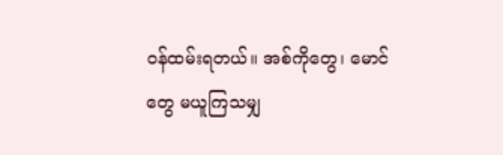ဝန်ထမ်းရတယ်။ အစ်ကိုတွေ၊ မောင်တွေ မယူကြသမျှ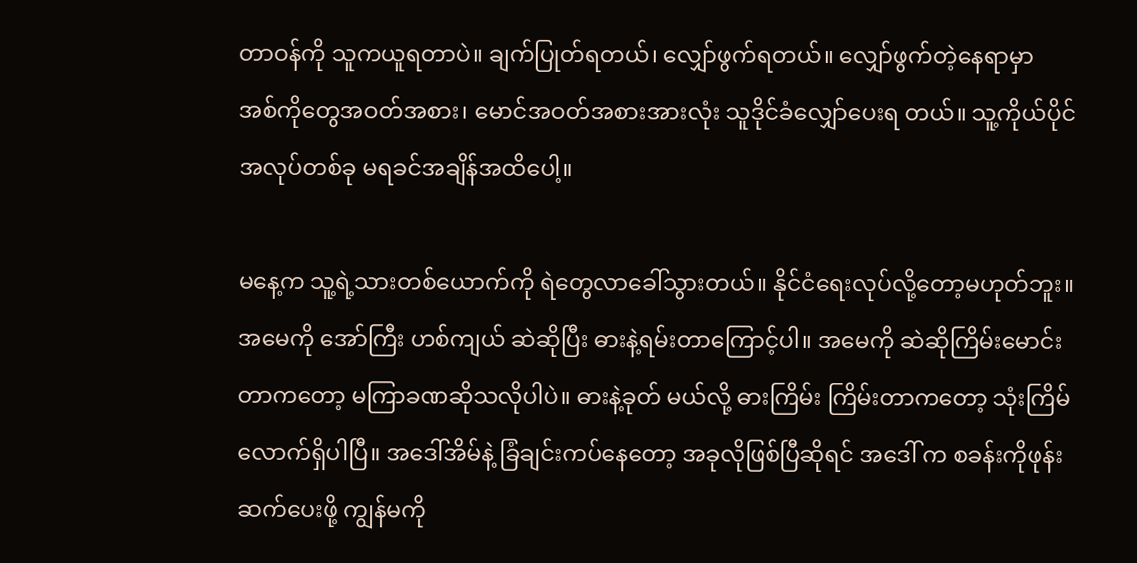တာဝန်ကို သူကယူရတာပဲ။ ချက်ပြုတ်ရတယ်၊ လျှော်ဖွက်ရတယ်။ လျှော်ဖွက်တဲ့နေရာမှာ အစ်ကိုတွေအဝတ်အစား၊ မောင်အဝတ်အစားအားလုံး သူဒိုင်ခံလျှော်ပေးရ တယ်။ သူ့ကိုယ်ပိုင် အလုပ်တစ်ခု မရခင်အချိန်အထိပေါ့။

မနေ့က သူ့ရဲ့သားတစ်ယောက်ကို ရဲတွေလာခေါ်သွားတယ်။ နိုင်ငံရေးလုပ်လို့တော့မဟုတ်ဘူး။ အမေကို အော်ကြီး ဟစ်ကျယ် ဆဲဆိုပြီး ဓားနဲ့ရမ်းတာကြောင့်ပါ။ အမေကို ဆဲဆိုကြိမ်းမောင်းတာကတော့ မကြာခဏဆိုသလိုပါပဲ။ ဓားနဲ့ခုတ် မယ်လို့ ဓားကြိမ်း ကြိမ်းတာကတော့ သုံးကြိမ်လောက်ရှိပါပြီ။ အဒေါ်အိမ်နဲ့ ခြံချင်းကပ်နေတော့ အခုလိုဖြစ်ပြီဆိုရင် အဒေါ် က စခန်းကိုဖုန်းဆက်ပေးဖို့ ကျွန်မကို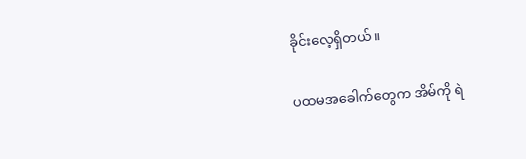ခိုင်းလေ့ရှိတယ်။

ပထမအခေါက်တွေက အိမ်ကို ရဲ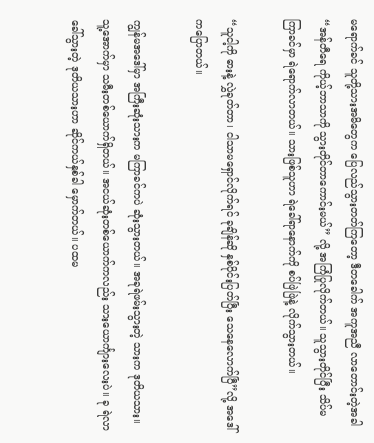မရောက်ခင် သူတို့သားအမိတွေက ပြေလည်သွားတတ်ကြတော့ ဒီတခေါက် အကူအညီ လာတောင်းတဲ့အခါ “အန်တီရေ ကိုယ့်ဘာသာကို သွားတိုင်တာကောင်းမယ်” လို့ အကြံပြုလိုက်တယ်။ သူသွားတိုင်ပြီး သိပ်မကြာခင်မှာ ရဲရောက်လာတယ်။ သားဖြစ်သူဟာ ရဲခေါ်ရာနောက်ကို စပ်ဖြဲဖြဲနဲ့ လိုက်သွားတယ်။

“သူငါ့ကို ဓားနဲ့ လွှဲခုတ်တာ၊ ငါသာမရှောင်လိုက်ရင် ခုချိန်ဆို နှစ်ပိုင်းပြတ်ပြီး သေနေလောက်ပြီ”လို့ အဒေါ်ကပြောတယ်။

ကျွန်မအဒေါ်မှာ အကြီးဆုံးသားက မကြာခင်ကပဲ ဆုံးသွားတယ်။ အခုရဲဖမ်းသွားတဲ့ သားက ဒုတိယသား။ သူ့အောက်မှာ သမီးတစ်ယောက်ရှိတယ်။ အငယ်ဆုံးတစ်ယောက်ကလည်း သားယောင်္ကျားလေးပဲ။ ခု ရဲလာခေါ်သွားတဲ့ ဒုတိယသားဟာ ဆိုင်ကယ်နှစ်ခါ မှောက်တယ်။ ပထမ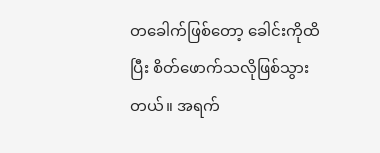တခေါက်ဖြစ်တော့ ခေါင်းကိုထိပြီး စိတ်ဖောက်သလိုဖြစ်သွားတယ်။ အရက်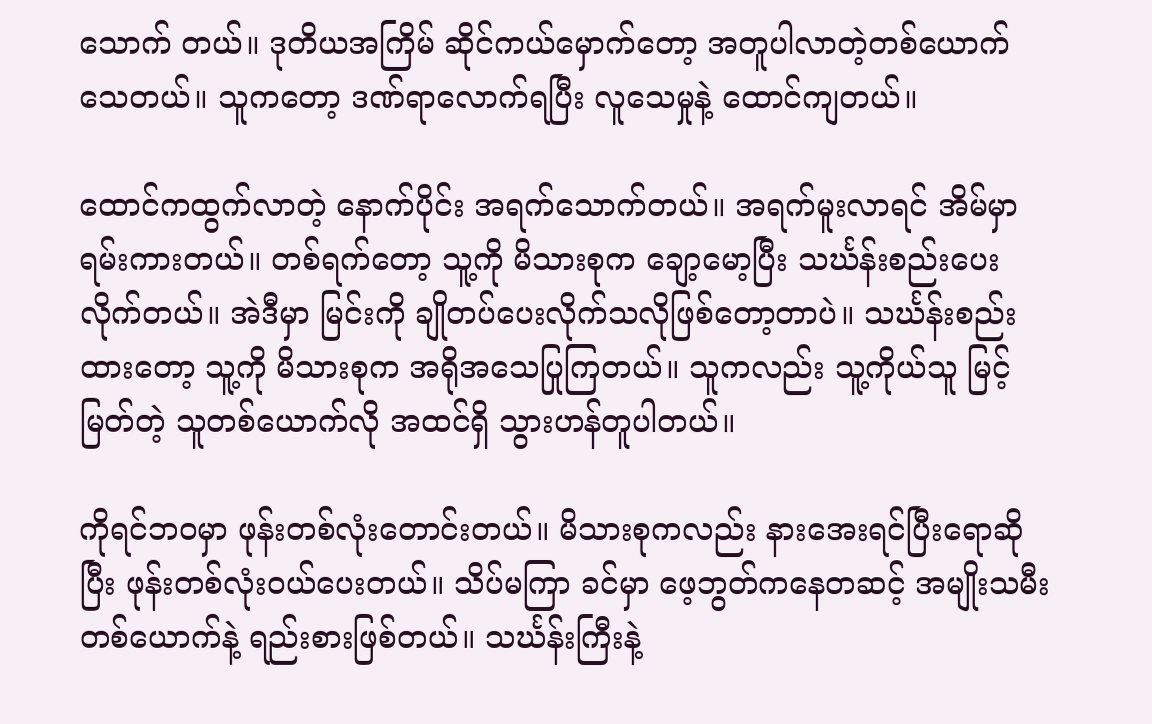သောက် တယ်။ ဒုတိယအကြိမ် ဆိုင်ကယ်မှောက်တော့ အတူပါလာတဲ့တစ်ယောက်သေတယ်။ သူကတော့ ဒဏ်ရာလောက်ရပြီး လူသေမှုနဲ့ ထောင်ကျတယ်။

ထောင်ကထွက်လာတဲ့ နောက်ပိုင်း အရက်သောက်တယ်။ အရက်မူးလာရင် အိမ်မှာ ရမ်းကားတယ်။ တစ်ရက်တော့ သူ့ကို မိသားစုက ချော့မော့ပြီး သင်္ဃန်းစည်းပေးလိုက်တယ်။ အဲဒီမှာ မြင်းကို ချိုတပ်ပေးလိုက်သလိုဖြစ်တော့တာပဲ။ သင်္ဃန်းစည်း ထားတော့ သူ့ကို မိသားစုက အရိုအသေပြုကြတယ်။ သူကလည်း သူ့ကိုယ်သူ မြင့်မြတ်တဲ့ သူတစ်ယောက်လို အထင်ရှိ သွားဟန်တူပါတယ်။

ကိုရင်ဘဝမှာ ဖုန်းတစ်လုံးတောင်းတယ်။ မိသားစုကလည်း နားအေးရင်ပြီးရောဆိုပြီး ဖုန်းတစ်လုံးဝယ်ပေးတယ်။ သိပ်မကြာ ခင်မှာ ဖေ့ဘွတ်ကနေတဆင့် အမျိုးသမီးတစ်ယောက်နဲ့ ရည်းစားဖြစ်တယ်။ သင်္ဃန်းကြီးနဲ့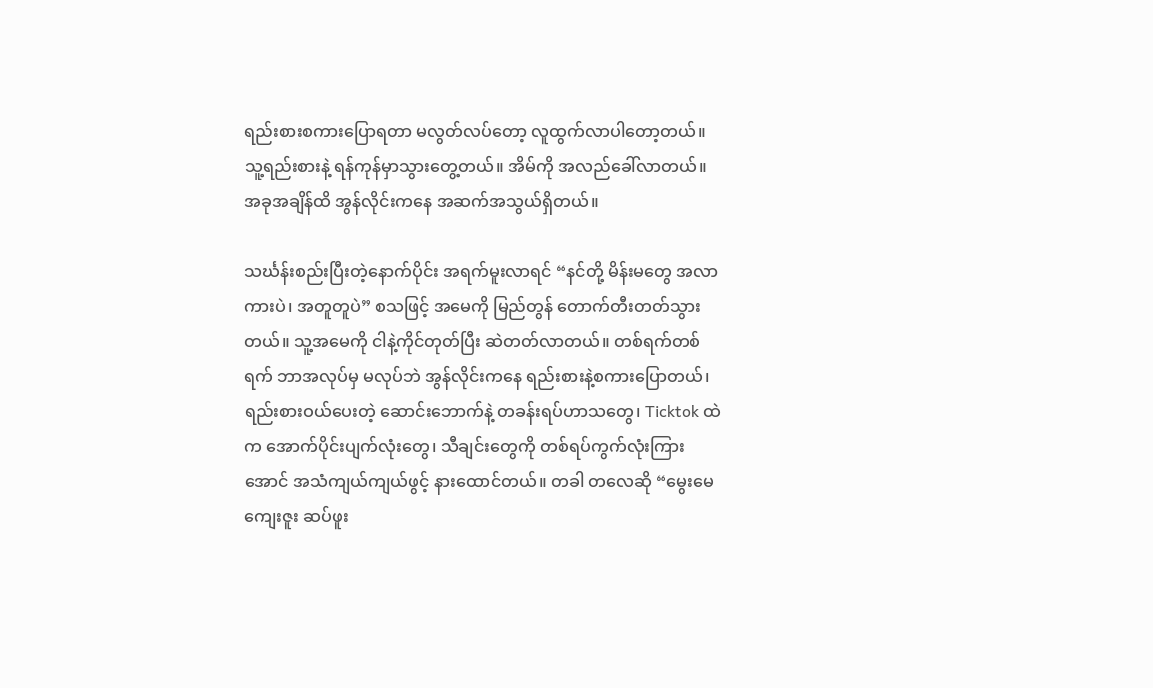ရည်းစားစကားပြောရတာ မလွတ်လပ်တော့ လူထွက်လာပါတော့တယ်။ သူ့ရည်းစားနဲ့ ရန်ကုန်မှာသွားတွေ့တယ်။ အိမ်ကို အလည်ခေါ်လာတယ်။ အခုအချိန်ထိ အွန်လိုင်းကနေ အဆက်အသွယ်ရှိတယ်။

သင်္ဃန်းစည်းပြီးတဲ့နောက်ပိုင်း အရက်မူးလာရင် “နင်တို့ မိန်းမတွေ အလာကားပဲ၊ အတူတူပဲ” စသဖြင့် အမေကို မြည်တွန် တောက်တီးတတ်သွားတယ်။ သူ့အမေကို ငါနဲ့ကိုင်တုတ်ပြီး ဆဲတတ်လာတယ်။ တစ်ရက်တစ်ရက် ဘာအလုပ်မှ မလုပ်ဘဲ အွန်လိုင်းကနေ ရည်းစားနဲ့စကားပြောတယ်၊ ရည်းစားဝယ်ပေးတဲ့ ဆောင်းဘောက်နဲ့ တခန်းရပ်ဟာသတွေ၊ Ticktok ထဲက အောက်ပိုင်းပျက်လုံးတွေ၊ သီချင်းတွေကို တစ်ရပ်ကွက်လုံးကြားအောင် အသံကျယ်ကျယ်ဖွင့် နားထောင်တယ်။ တခါ တလေဆို “မွေးမေကျေးဇူး ဆပ်ဖူး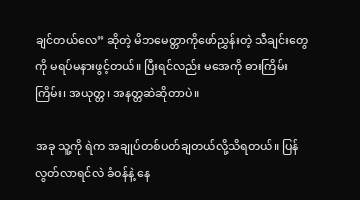ချင်တယ်လေ” ဆိုတဲ့ မိဘမေတ္တာကိုဖော်ညွှန်းတဲ့ သီချင်းတွေကို မရပ်မနားဖွင့်တယ်။ ပြီးရင်လည်း မအေကို ဓားကြိမ်းကြိမ်း၊ အယုတ္တ၊ အနတ္တဆဲဆိုတာပဲ။

အခု သူ့ကို ရဲက အချုပ်တစ်ပတ်ချတယ်လို့သိရတယ်။ ပြန်လွတ်လာရင်လဲ ခံဝန်နဲ့ နေ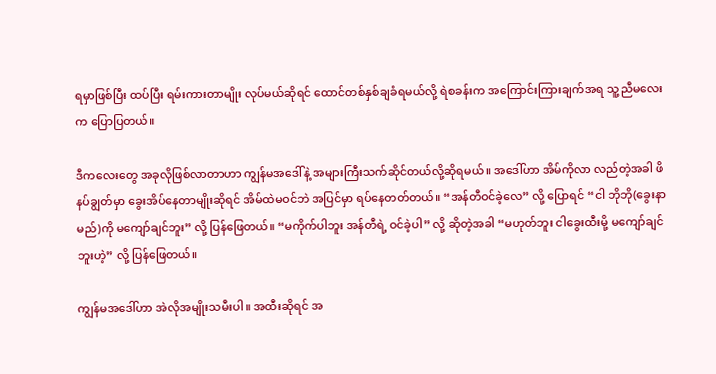ရမှာဖြစ်ပြီး ထပ်ပြီး ရမ်းကားတာမျိုး လုပ်မယ်ဆိုရင် ထောင်တစ်နှစ်ချခံရမယ်လို့ ရဲစခန်းက အကြောင်းကြားချက်အရ သူ့ညီမလေးက ပြောပြတယ်။

ဒီကလေးတွေ အခုလိုဖြစ်လာတာဟာ ကျွန်မအဒေါ်နဲ့ အများကြီးသက်ဆိုင်တယ်လို့ဆိုရမယ်။ အဒေါ်ဟာ အိမ်ကိုလာ လည်တဲ့အခါ ဖိနပ်ချွတ်မှာ ခွေးအိပ်နေတာမျိုးဆိုရင် အိမ်ထဲမဝင်ဘဲ အပြင်မှာ ရပ်နေတတ်တယ်။ “အန်တီဝင်ခဲ့လေ” လို့ ပြောရင် “ငါ ဘိုဘို(ခွေးနာမည်)ကို မကျော်ချင်ဘူး” လို့ ပြန်ဖြေတယ်။ “မကိုက်ပါဘူး အန်တီရဲ့ ဝင်ခဲ့ပါ” လို့ ဆိုတဲ့အခါ “မဟုတ်ဘူး ငါခွေးထီးမို့ မကျော်ချင်ဘူးဟဲ့” လို့ ပြန်ဖြေတယ်။

ကျွန်မအဒေါ်ဟာ အဲလိုအမျိုးသမီးပါ။ အထီးဆိုရင် အ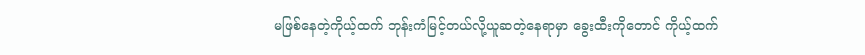မဖြစ်နေတဲ့ကိုယ့်ထက် ဘုန်းကံမြင့်တယ်လို့ယူဆတဲ့နေရာမှာ ခွေးထီးကိုတောင် ကိုယ့်ထက်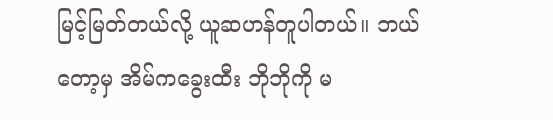မြင့်မြတ်တယ်လို့ ယူဆဟန်တူပါတယ်။ ဘယ်တော့မှ အိမ်ကခွေးထီး ဘိုဘိုကို မ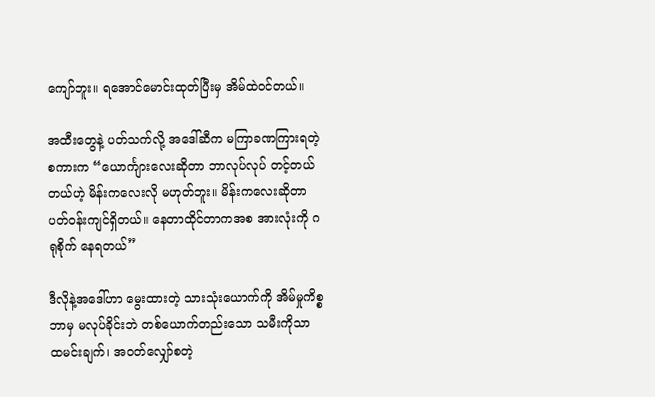ကျော်ဘူး။ ရအောင်မောင်းထုတ်ပြီးမှ အိမ်ထဲဝင်တယ်။

အထီးတွေနဲ့ ပတ်သက်လို့ အဒေါ်ဆီက မကြာခဏကြားရတဲ့စကားက “ယောင်္ကျားလေးဆိုတာ ဘာလုပ်လုပ် တင့်တယ် တယ်ဟဲ့ မိန်းကလေးလို မဟုတ်ဘူး။ မိန်းကလေးဆိုတာ ပတ်ဝန်းကျင်ရှိတယ်။ နေတာထိုင်တာကအစ အားလုံးကို ဂရုစိုက် နေရတယ်”

ဒီလိုနဲ့အဒေါ်ဟာ မွေးထားတဲ့ သားသုံးယောက်ကို အိမ်မှုကိစ္စဘာမှ မလုပ်ခိုင်းဘဲ တစ်ယောက်တည်းသော သမီးကိုသာ ထမင်းချက်၊ အဝတ်လျှော်စတဲ့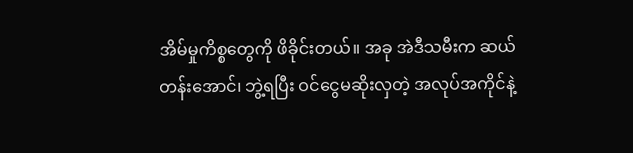အိမ်မှုကိစ္စတွေကို ဖိခိုင်းတယ်။ အခု အဲဒီသမီးက ဆယ်တန်းအောင်၊ ဘွဲ့ရပြီး ဝင်ငွေမဆိုးလှတဲ့ အလုပ်အကိုင်နဲ့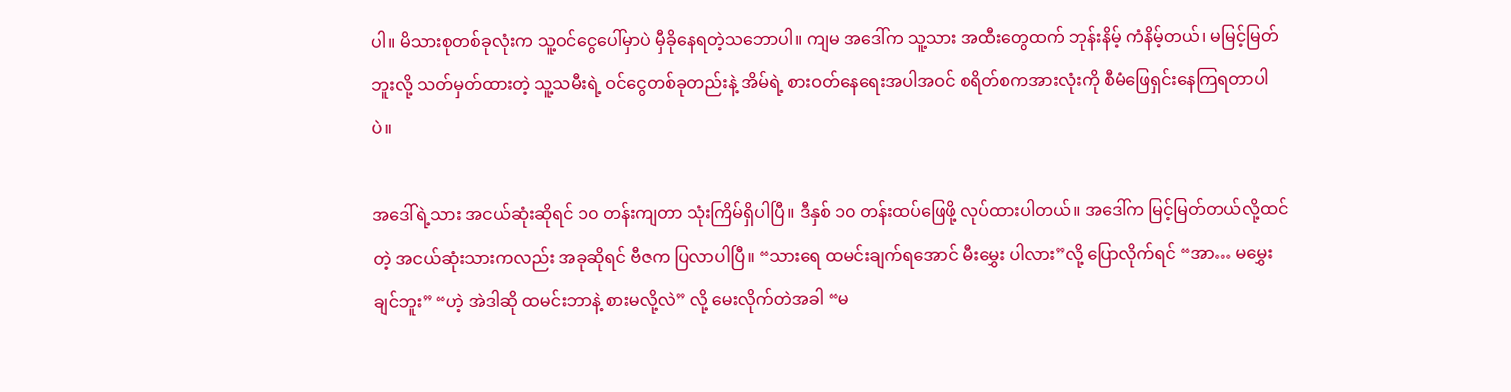ပါ။ မိသားစုတစ်ခုလုံးက သူ့ဝင်ငွေပေါ်မှာပဲ မှီခိုနေရတဲ့သဘောပါ။ ကျမ အဒေါ်က သူ့သား အထီးတွေထက် ဘုန်းနိမ့် ကံနိမ့်တယ်၊ မမြင့်မြတ်ဘူးလို့ သတ်မှတ်ထားတဲ့ သူ့သမီးရဲ့ ဝင်ငွေတစ်ခုတည်းနဲ့ အိမ်ရဲ့ စားဝတ်နေရေးအပါအဝင် စရိတ်စကအားလုံးကို စီမံဖြေရှင်းနေကြရတာပါပဲ။

အဒေါ်ရဲ့သား အငယ်ဆုံးဆိုရင် ၁၀ တန်းကျတာ သုံးကြိမ်ရှိပါပြီ။ ဒီနှစ် ၁၀ တန်းထပ်ဖြေဖို့ လုပ်ထားပါတယ်။ အဒေါ်က မြင့်မြတ်တယ်လို့ထင်တဲ့ အငယ်ဆုံးသားကလည်း အခုဆိုရင် ဗီဇက ပြလာပါပြီ။ “သားရေ ထမင်းချက်ရအောင် မီးမွှေး ပါလား”လို့ ပြောလိုက်ရင် “အာ… မမွှေးချင်ဘူး” “ဟဲ့ အဲဒါဆို ထမင်းဘာနဲ့ စားမလို့လဲ” လို့ မေးလိုက်တဲအခါ “မ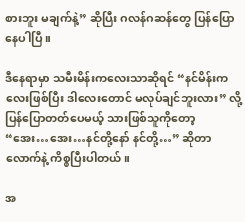စားဘူး မချက်နဲ့” ဆိုပြီး ဂလန်ဂဆန်တွေ ပြန်ပြောနေပါပြီ။

ဒီနေရာမှာ သမီးမိန်းကလေးသာဆိုရင် “နင်မိန်းကလေးဖြစ်ပြီး ဒါလေးတောင် မလုပ်ချင်ဘူးလား” လို့ ပြန်ပြောတတ်ပေမယ့် သားဖြစ်သူကိုတော့ “အေး…အေး…နင်တို့နော် နင်တို့…” ဆိုတာလောက်နဲ့ ကိစ္စပြီးပါတယ်။

အ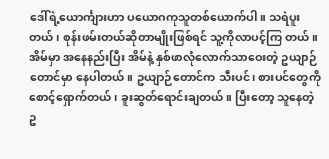ဒေါ်ရဲ့ယောင်္ကျားဟာ ပယောဂကုသူတစ်ယောက်ပါ။ သရဲပူးတယ်၊ စုန်းဖမ်းတယ်ဆိုတာမျိုးဖြစ်ရင် သူ့ကိုလာပင့်ကြ တယ်။ အိမ်မှာ အနေနည်းပြီး အိမ်နဲ့ နှစ်ဖာလုံလောက်သာဝေးတဲ့ ဥယျာဉ်တောင်မှာ နေပါတယ်။ ဥယျာဉ်တောင်က သီးပင်၊ စားပင်တွေကို စောင့်ရှောက်တယ်၊ ခူးဆွတ်ရောင်းချတယ်။ ပြီးတော့ သူနေတဲ့ ဥ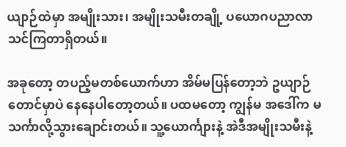ယျာဉ်ထဲမှာ အမျိုးသား၊ အမျိုးသမီးတချို့ ပယောဂပညာလာ သင်ကြတာရှိတယ်။

အခုတော့ တပည့်မတစ်ယောက်ဟာ အိမ်မပြန်တော့ဘဲ ဥယျာဉ်တောင်မှာပဲ နေနေပါတော့တယ်။ ပထမတော့ ကျွန်မ အဒေါ်က မသင်္ကာလို့သွားချောင်းတယ်။ သူ့ယောင်္ကျားနဲ့ အဲဒီအမျိုးသမီးနဲ့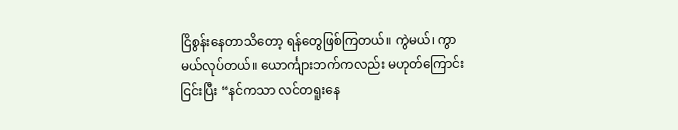ငြိစွန်းနေတာသိတော့ ရန်တွေဖြစ်ကြတယ်။ ကွဲမယ်၊ ကွာမယ်လုပ်တယ်။ ယောင်္ကျားဘက်ကလည်း မဟုတ်ကြောင်းငြင်းပြီး “နင်ကသာ လင်တရူးနေ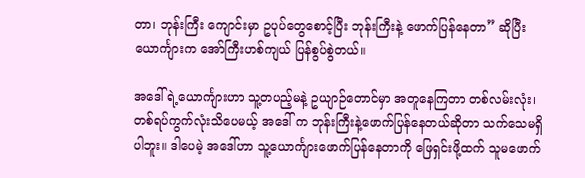တာ၊ ဘုန်းကြီး ကျောင်းမှာ ဥပုပ်တွေစောင့်ပြီး ဘုန်းကြီးနဲ့ ဖောက်ပြန်နေတာ” ဆိုပြီး ယောင်္ကျားက အော်ကြီးဟစ်ကျယ် ပြန်စွပ်စွဲတယ်။

အဒေါ်ရဲ့ယောင်္ကျားဟာ သူ့တပည့်မနဲ့ ဥယျာဉ်တောင်မှာ အတူနေကြတာ တစ်လမ်းလုံး၊ တစ်ရပ်ကွက်လုံးသိပေမယ့် အဒေါ် က ဘုန်းကြီးနဲ့ဖောက်ပြန်နေတယ်ဆိုတာ သက်သေမရှိပါဘူး။ ဒါပေမဲ့ အဒေါ်ဟာ သူ့ယောင်္ကျားဖောက်ပြန်နေတာကို ဖြေရှင်းဖို့ထက် သူမဖောက်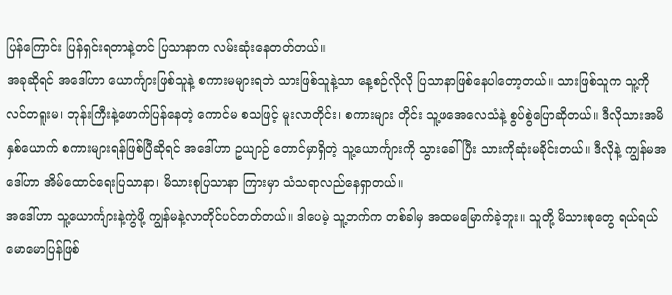ပြန်ကြောင်း ပြန်ရှင်းရတာနဲ့တင် ပြသာနာက လမ်းဆုံးနေတတ်တယ်။
အခုဆိုရင် အဒေါ်ဟာ ယောင်္ကျားဖြစ်သူနဲ့ စကားမများရဘဲ သားဖြစ်သူနဲ့သာ နေ့စဉ်လိုလို ပြသာနာဖြစ်နေပါတော့တယ်။ သားဖြစ်သူက သူ့ကို လင်တရူးမ၊ ဘုန်းကြီးနဲ့ဖောက်ပြန်နေတဲ့ ကောင်မ စသဖြင့် မူးလာတိုင်း၊ စကားများ တိုင်း သူ့ဖအေလေသံနဲ့ စွပ်စွဲပြောဆိုတယ်။ ဒီလိုသားအမိနှစ်ယောက် စကားများရန်ဖြစ်ပြီဆိုရင် အဒေါ်ဟာ ဥယျာဉ် တောင်မှာရှိတဲ့ သူ့ယောင်္ကျားကို သွားခေါ်ပြီး သားကိုဆုံးမခိုင်းတယ်။ ဒီလိုနဲ့ ကျွန်မအဒေါ်ဟာ အိမ်ထောင်ရေးပြသာနာ၊ မိသားစုပြသာနာ ကြားမှာ သံသရာလည်နေရှာတယ်။
အဒေါ်ဟာ သူ့ယောင်္ကျားနဲ့ကွဲဖို့ ကျွန်မနဲ့လာတိုင်ပင်တတ်တယ်။ ဒါပေမဲ့ သူ့ဘက်က တစ်ခါမှ အထမမြောက်ခဲ့ဘူး။ သူတို့ မိသားစုတွေ ရယ်ရယ်မောမောပြန်ဖြစ်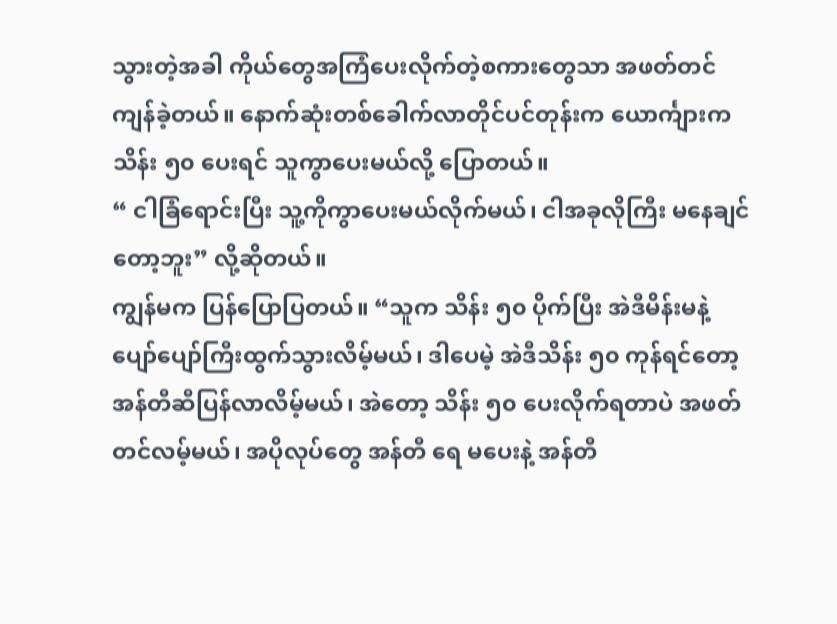သွားတဲ့အခါ ကိုယ်တွေအကြံပေးလိုက်တဲ့စကားတွေသာ အဖတ်တင်ကျန်ခဲ့တယ်။ နောက်ဆုံးတစ်ခေါက်လာတိုင်ပင်တုန်းက ယောင်္ကျားက သိန်း ၅၀ ပေးရင် သူကွာပေးမယ်လို့ ပြောတယ်။
“ ငါခြံရောင်းပြီး သူ့ကိုကွာပေးမယ်လိုက်မယ်၊ ငါအခုလိုကြီး မနေချင်တော့ဘူး” လို့ဆိုတယ်။
ကျွန်မက ပြန်ပြောပြတယ်။ “သူက သိန်း ၅၀ ပိုက်ပြီး အဲဒီမိန်းမနဲ့ ပျော်ပျော်ကြီးထွက်သွားလိမ့်မယ်၊ ဒါပေမဲ့ အဲဒီသိန်း ၅၀ ကုန်ရင်တော့ အန်တီဆီပြန်လာလိမ့်မယ်၊ အဲတော့ သိန်း ၅၀ ပေးလိုက်ရတာပဲ အဖတ်တင်လမ့်မယ်၊ အပိုလုပ်တွေ အန်တီ ရေ မပေးနဲ့ အန်တီ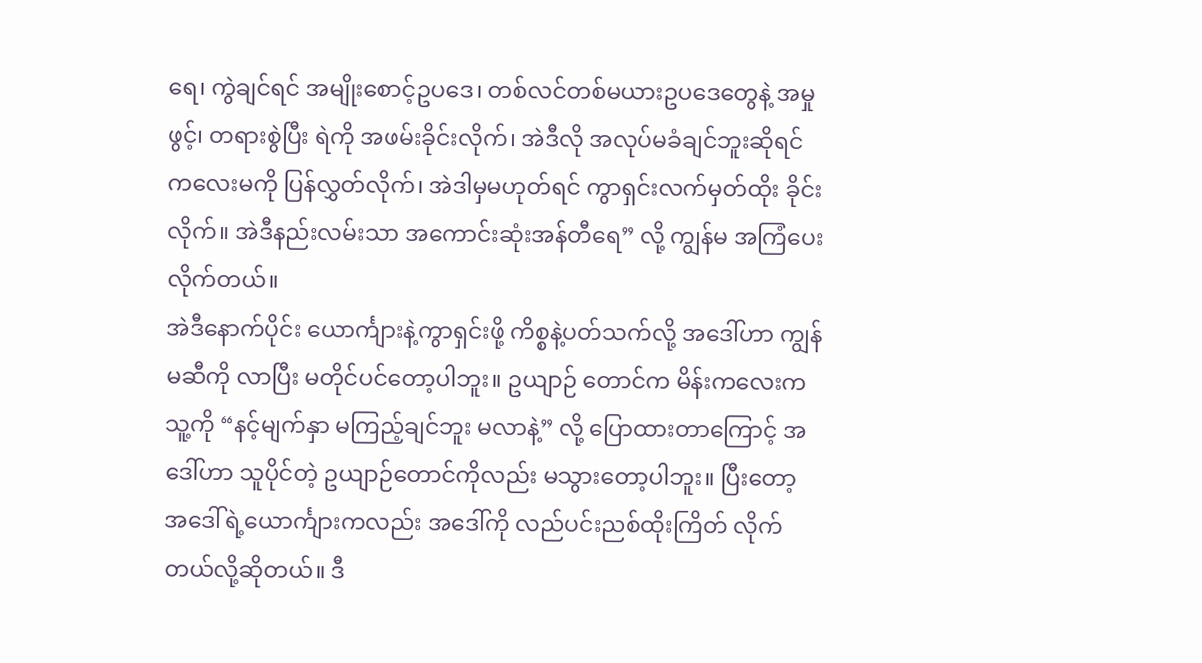ရေ၊ ကွဲချင်ရင် အမျိုးစောင့်ဥပဒေ၊ တစ်လင်တစ်မယားဥပဒေတွေနဲ့ အမှုဖွင့်၊ တရားစွဲပြီး ရဲကို အဖမ်းခိုင်းလိုက်၊ အဲဒီလို အလုပ်မခံချင်ဘူးဆိုရင် ကလေးမကို ပြန်လွှတ်လိုက်၊ အဲဒါမှမဟုတ်ရင် ကွာရှင်းလက်မှတ်ထိုး ခိုင်းလိုက်။ အဲဒီနည်းလမ်းသာ အကောင်းဆုံးအန်တီရေ” လို့ ကျွန်မ အကြံပေးလိုက်တယ်။
အဲဒီနောက်ပိုင်း ယောင်္ကျားနဲ့ကွာရှင်းဖို့ ကိစ္စနဲ့ပတ်သက်လို့ အဒေါ်ဟာ ကျွန်မဆီကို လာပြီး မတိုင်ပင်တော့ပါဘူး။ ဥယျာဉ် တောင်က မိန်းကလေးက သူ့ကို “နင့်မျက်နှာ မကြည့်ချင်ဘူး မလာနဲ့” လို့ ပြောထားတာကြောင့် အဒေါ်ဟာ သူပိုင်တဲ့ ဥယျာဉ်တောင်ကိုလည်း မသွားတော့ပါဘူး။ ပြီးတော့ အဒေါ်ရဲ့ယောင်္ကျားကလည်း အဒေါ်ကို လည်ပင်းညစ်ထိုးကြိတ် လိုက်တယ်လို့ဆိုတယ်။ ဒီ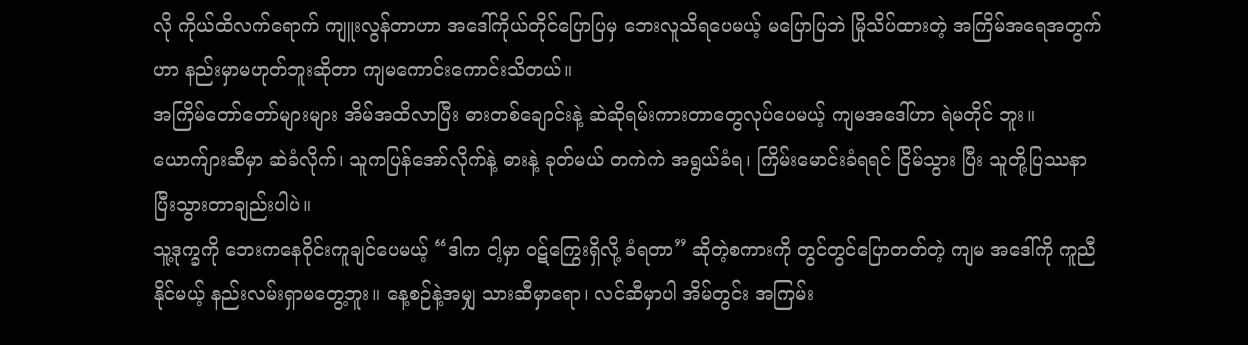လို ကိုယ်ထိလက်ရောက် ကျူးလွန်တာဟာ အဒေါ်ကိုယ်တိုင်ပြောပြမှ ဘေးလူသိရပေမယ့် မပြောပြဘဲ မြိုသိပ်ထားတဲ့ အကြိမ်အရေအတွက်ဟာ နည်းမှာမဟုတ်ဘူးဆိုတာ ကျမကောင်းကောင်းသိတယ်။
အကြိမ်တော်တော်များများ အိမ်အထိလာပြီး ဓားတစ်ချောင်းနဲ့ ဆဲဆိုရမ်းကားတာတွေလုပ်ပေမယ့် ကျမအဒေါ်ဟာ ရဲမတိုင် ဘူး။ ယောက်ျားဆီမှာ ဆဲခံလိုက်၊ သူကပြန်အော်လိုက်နဲ့ ဓားနဲ့ ခုတ်မယ် တကဲကဲ အရွယ်ခံရ၊ ကြိမ်းမောင်းခံရရင် ငြိမ်သွား ပြီး သူတို့ပြဿနာ ပြီးသွားတာချည်းပါပဲ။
သူ့ဒုက္ခကို ဘေးကနေဝိုင်းကူချင်ပေမယ့် “ဒါက ငါ့မှာ ဝဋ်ကြွေးရှိလို့ ခံရတာ” ဆိုတဲ့စကားကို တွင်တွင်ပြောတတ်တဲ့ ကျမ အဒေါ်ကို ကူညီနိုင်မယ့် နည်းလမ်းရှာမတွေ့ဘူး။ နေ့စဉ်နဲ့အမျှ သားဆီမှာရော၊ လင်ဆီမှာပါ အိမ်တွင်း အကြမ်း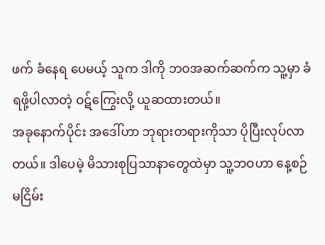ဖက် ခံနေရ ပေမယ့် သူက ဒါကို ဘဝအဆက်ဆက်က သူ့မှာ ခံရဖို့ပါလာတဲ့ ဝဋ်ကြွေးလို့ ယူဆထားတယ်။
အခုနောက်ပိုင်း အဒေါ်ဟာ ဘုရားတရားကိုသာ ပိုပြီးလုပ်လာတယ်။ ဒါပေမဲ့ မိသားစုပြသာနာတွေထဲမှာ သူ့ဘဝဟာ နေ့စဉ် မငြိမ်း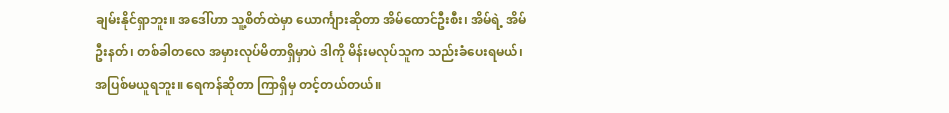ချမ်းနိုင်ရှာဘူး။ အဒေါ်ဟာ သူ့စိတ်ထဲမှာ ယောင်္ကျားဆိုတာ အိမ်ထောင်ဦးစီး၊ အိမ်ရဲ့ အိမ်ဦးနတ်၊ တစ်ခါတလေ အမှားလုပ်မိတာရှိမှာပဲ ဒါကို မိန်းမလုပ်သူက သည်းခံပေးရမယ်၊ အပြစ်မယူရဘူး။ ရေကန်ဆိုတာ ကြာရှိမှ တင့်တယ်တယ်။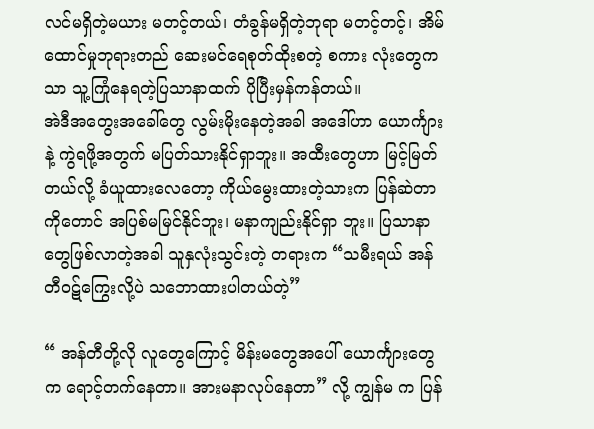လင်မရှိတဲ့မယား မတင့်တယ်၊ တံခွန်မရှိတဲ့ဘုရာ မတင့်တင့်၊ အိမ်ထောင်မှုဘုရားတည် ဆေးမင်ရေစုတ်ထိုးစတဲ့ စကား လုံးတွေကသာ သူ့ကြုံနေရတဲ့ပြသာနာထက် ပိုပြီးမှန်ကန်တယ်။
အဲဒီအတွေးအခေါ်တွေ လွမ်းမိုးနေတဲ့အခါ အဒေါ်ဟာ ယောင်္ကျားနဲ့ ကွဲရဖို့အတွက် မပြတ်သားနိုင်ရှာဘူး။ အထီးတွေဟာ မြင့်မြတ်တယ်လို့ ခံယူထားလေတော့ ကိုယ်မွေးထားတဲ့သားက ပြန်ဆဲတာကိုတောင် အပြစ်မမြင်နိုင်ဘူး၊ မနာကျည်းနိုင်ရှာ ဘူး။ ပြသာနာတွေဖြစ်လာတဲ့အခါ သူနှလုံးသွင်းတဲ့ တရားက “သမီးရယ် အန်တီဝဋ်ကြွေးလို့ပဲ သဘောထားပါတယ်တဲ့”

“ အန်တီတို့လို လူတွေကြောင့် မိန်းမတွေအပေါ် ယောင်္ကျားတွေက ရောင့်တက်နေတာ။ အားမနာလုပ်နေတာ” လို့ ကျွန်မ က ပြန်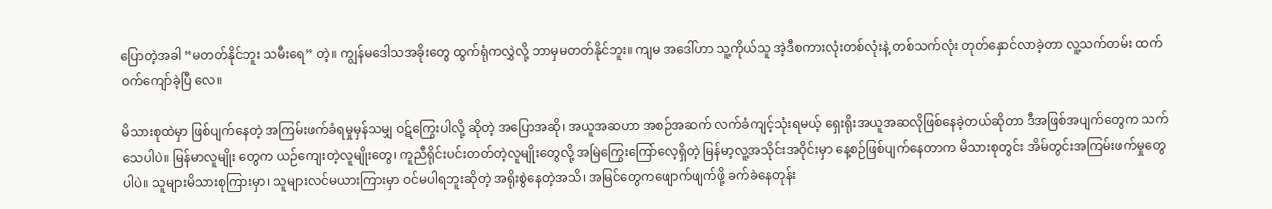ပြောတဲ့အခါ “မတတ်နိုင်ဘူး သမီးရေ” တဲ့။ ကျွန်မဒေါသအခိုးတွေ ထွက်ရုံကလွှဲလို့ ဘာမှမတတ်နိုင်ဘူး။ ကျမ အဒေါ်ဟာ သူ့ကိုယ်သူ အဲ့ဒီစကားလုံးတစ်လုံးနဲ့ တစ်သက်လုံး တုတ်နှောင်လာခဲ့တာ လူ့သက်တမ်း ထက်ဝက်ကျော်ခဲ့ပြီ လေ။

မိသားစုထဲမှာ ဖြစ်ပျက်နေတဲ့ အကြမ်းဖက်ခံရမှုမှန်သမျှ ဝဋ်ကြွေးပါလို့ ဆိုတဲ့ အပြောအဆို၊ အယူအဆဟာ အစဉ်အဆက် လက်ခံကျင့်သုံးရမယ့် ရှေးရိုးအယူအဆလိုဖြစ်နေခဲ့တယ်ဆိုတာ ဒီအဖြစ်အပျက်တွေက သက်သေပါပဲ။ မြန်မာလူမျိုး တွေက ယဉ်ကျေးတဲ့လူမျိုးတွေ၊ ကူညီရိုင်းပင်းတတ်တဲ့လူမျိုးတွေလို့ အမြဲကြွေးကြော်လေ့ရှိတဲ့ မြန်မာ့လူ့အသိုင်းအဝိုင်းမှာ နေ့စဉ်ဖြစ်ပျက်နေတာက မိသားစုတွင်း အိမ်တွင်းအကြမ်းဖက်မှုတွေပါပဲ။ သူများမိသားစုကြားမှာ၊ သူများလင်မယားကြားမှာ ဝင်မပါရဘူးဆိုတဲ့ အရိုးစွဲနေတဲ့အသိ၊ အမြင်တွေကဖျောက်ဖျက်ဖို့ ခက်ခဲနေတုန်း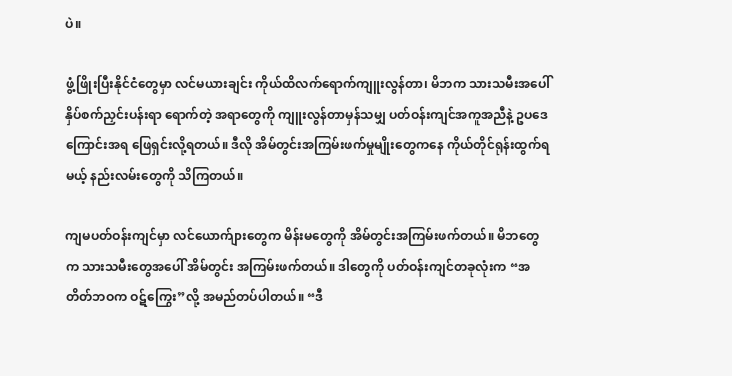ပဲ။

ဖွံ့ဖြိုးပြီးနိုင်ငံတွေမှာ လင်မယားချင်း ကိုယ်ထိလက်ရောက်ကျူးလွန်တာ၊ မိဘက သားသမီးအပေါ် နှိပ်စက်ညှင်းပန်းရာ ရောက်တဲ့ အရာတွေကို ကျူးလွန်တာမှန်သမျှ ပတ်ဝန်းကျင်အကူအညီနဲ့ ဥပဒေကြောင်းအရ ဖြေရှင်းလို့ရတယ်။ ဒီလို အိမ်တွင်းအကြမ်းဖက်မှုမျိုးတွေကနေ ကိုယ်တိုင်ရုန်းထွက်ရမယ့် နည်းလမ်းတွေကို သိကြတယ်။

ကျမပတ်ဝန်းကျင်မှာ လင်ယောက်ျားတွေက မိန်းမတွေကို အိမ်တွင်းအကြမ်းဖက်တယ်။ မိဘတွေက သားသမီးတွေအပေါ် အိမ်တွင်း အကြမ်းဖက်တယ်။ ဒါတွေကို ပတ်ဝန်းကျင်တခုလုံးက “အတိတ်ဘဝက ဝဋ်ကြွေး”လို့ အမည်တပ်ပါတယ်။ “ဒီ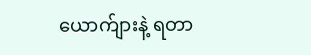ယောက်ျားနဲ့ ရတာ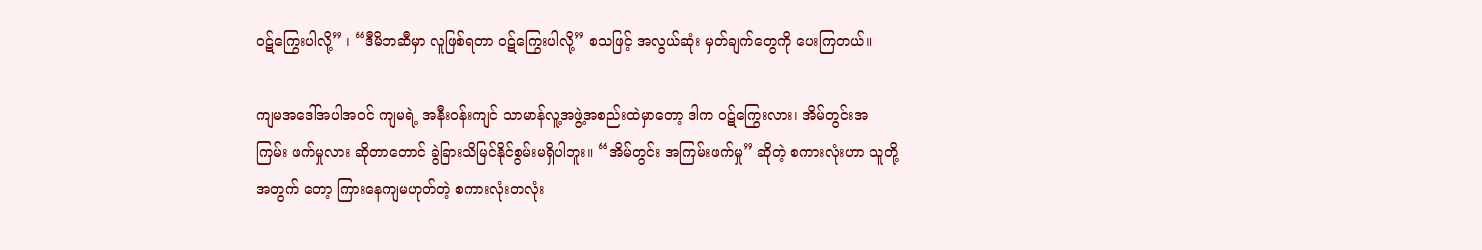ဝဋ်ကြွေးပါလို့” ၊ “ဒီမိဘဆီမှာ လူဖြစ်ရတာ ဝဋ်ကြွေးပါလို့” စသဖြင့် အလွယ်ဆုံး မှတ်ချက်တွေကို ပေးကြတယ်။

ကျမအဒေါ်အပါအဝင် ကျမရဲ့ အနီးဝန်းကျင် သာမာန်လူ့အဖွဲ့အစည်းထဲမှာတော့ ဒါက ဝဋ်ကြွေးလား၊ အိမ်တွင်းအကြမ်း ဖက်မှုလား ဆိုတာတောင် ခွဲခြားသိမြင်နိုင်စွမ်းမရှိပါဘူး။ “အိမ်တွင်း အကြမ်းဖက်မှု” ဆိုတဲ့ စကားလုံးဟာ သူတို့အတွက် တော့ ကြားနေကျမဟုတ်တဲ့ စကားလုံးတလုံး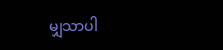မျှသာပါ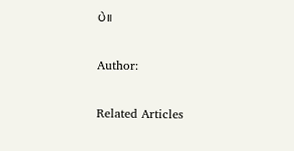ပဲ။

Author:

Related Articles